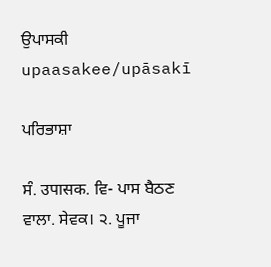ਉਪਾਸਕੀ
upaasakee/upāsakī

ਪਰਿਭਾਸ਼ਾ

ਸੰ. उपासक. ਵਿ- ਪਾਸ ਬੈਠਣ ਵਾਲਾ. ਸੇਵਕ। ੨. ਪੂਜਾ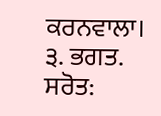ਕਰਨਵਾਲਾ। ੩. ਭਗਤ.
ਸਰੋਤ: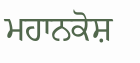ਮਹਾਨਕੋਸ਼